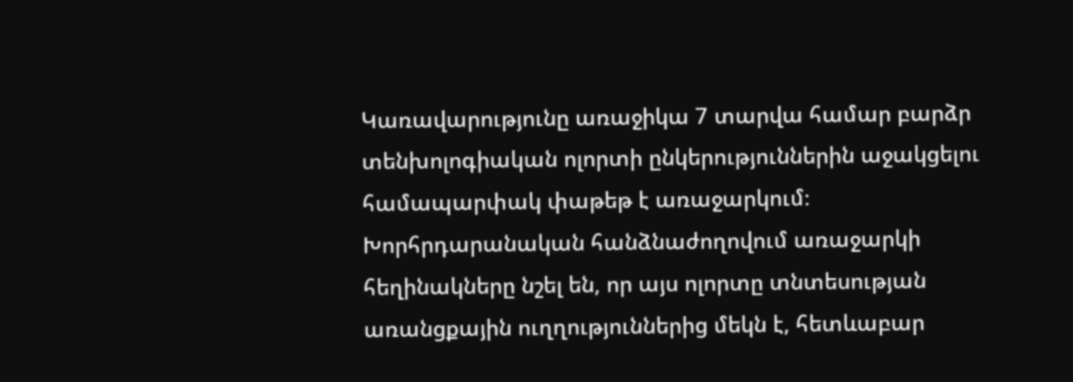Կառավարությունը առաջիկա 7 տարվա համար բարձր տենխոլոգիական ոլորտի ընկերություններին աջակցելու համապարփակ փաթեթ է առաջարկում։ Խորհրդարանական հանձնաժողովում առաջարկի հեղինակները նշել են, որ այս ոլորտը տնտեսության առանցքային ուղղություններից մեկն է, հետևաբար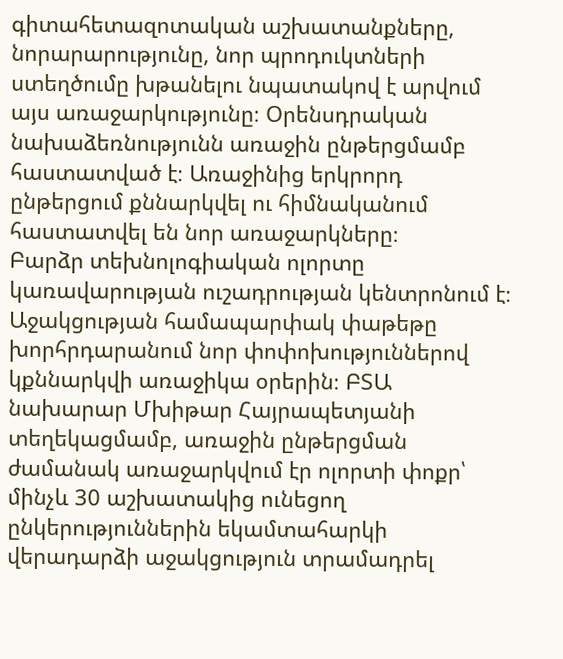գիտահետազոտական աշխատանքները, նորարարությունը, նոր պրոդուկտների ստեղծումը խթանելու նպատակով է արվում այս առաջարկությունը։ Օրենսդրական նախաձեռնությունն առաջին ընթերցմամբ հաստատված է։ Առաջինից երկրորդ ընթերցում քննարկվել ու հիմնականում հաստատվել են նոր առաջարկները։
Բարձր տեխնոլոգիական ոլորտը կառավարության ուշադրության կենտրոնում է։ Աջակցության համապարփակ փաթեթը խորհրդարանում նոր փոփոխություններով կքննարկվի առաջիկա օրերին։ ԲՏԱ նախարար Մխիթար Հայրապետյանի տեղեկացմամբ, առաջին ընթերցման ժամանակ առաջարկվում էր ոլորտի փոքր՝ մինչև 30 աշխատակից ունեցող ընկերություններին եկամտահարկի վերադարձի աջակցություն տրամադրել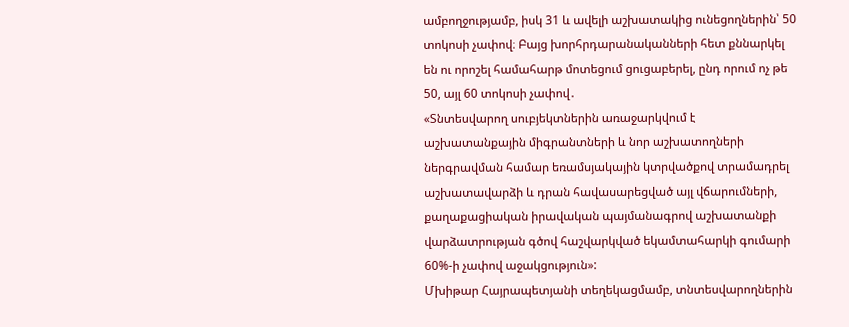ամբողջությամբ, իսկ 31 և ավելի աշխատակից ունեցողներին՝ 50 տոկոսի չափով։ Բայց խորհրդարանականների հետ քննարկել են ու որոշել համահարթ մոտեցում ցուցաբերել, ընդ որում ոչ թե 50, այլ 60 տոկոսի չափով․
«Տնտեսվարող սուբյեկտներին առաջարկվում է աշխատանքային միգրանտների և նոր աշխատողների ներգրավման համար եռամսյակային կտրվածքով տրամադրել աշխատավարձի և դրան հավասարեցված այլ վճարումների, քաղաքացիական իրավական պայմանագրով աշխատանքի վարձատրության գծով հաշվարկված եկամտահարկի գումարի 60%-ի չափով աջակցություն»:
Մխիթար Հայրապետյանի տեղեկացմամբ, տնտեսվարողներին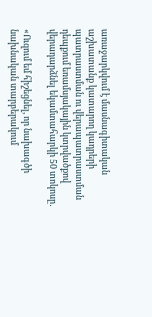առաջարկվում է մասնագիտական աշխատանք կատարող կադրերի պատրաստման ու վերապատրաստման դեպքում եռամսյակային կտրվածքով վերադարձնել եկամտահարկի 50 տոկոսը․

«Ուզում եմ հիշեցնել, որ նախագծի նախնական տարբերակում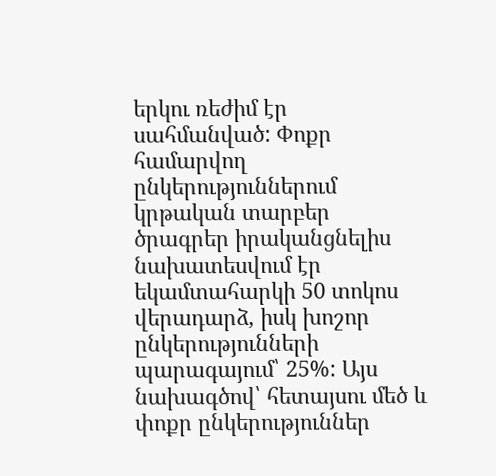երկու ռեժիմ էր սահմանված: Փոքր համարվող ընկերություններում կրթական տարբեր ծրագրեր իրականցնելիս նախատեսվում էր եկամտահարկի 50 տոկոս վերադարձ, իսկ խոշոր ընկերությունների պարագայում՝ 25%: Այս նախագծով՝ հետայսու մեծ և փոքր ընկերություններ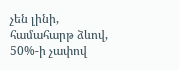չեն լինի, համահարթ ձևով, 50%-ի չափով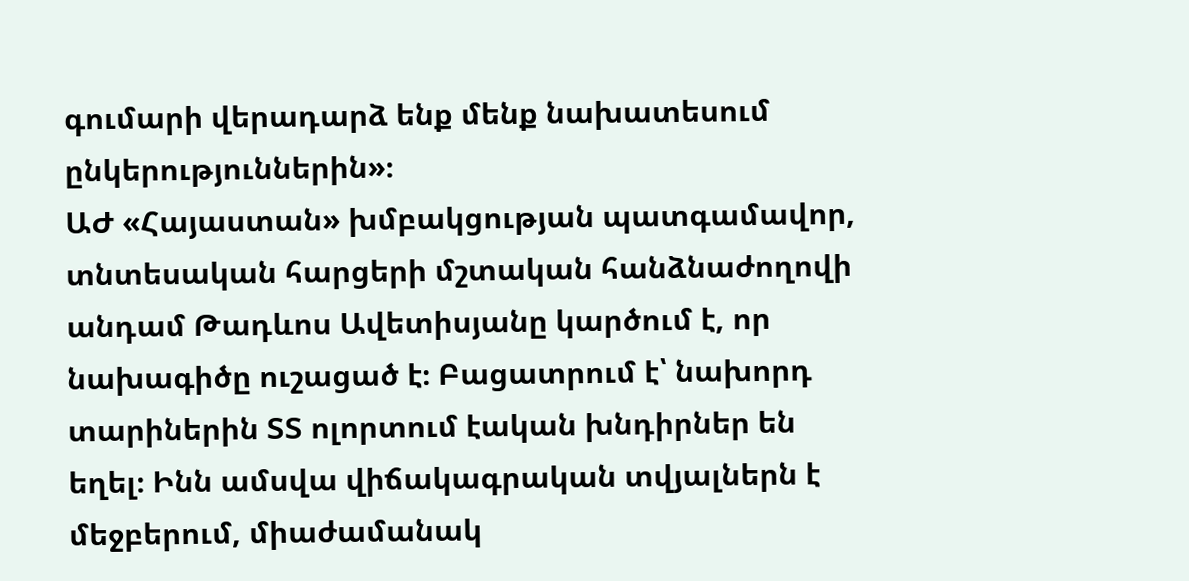գումարի վերադարձ ենք մենք նախատեսում ընկերություններին»։
ԱԺ «Հայաստան» խմբակցության պատգամավոր, տնտեսական հարցերի մշտական հանձնաժողովի անդամ Թադևոս Ավետիսյանը կարծում է, որ նախագիծը ուշացած է։ Բացատրում է՝ նախորդ տարիներին ՏՏ ոլորտում էական խնդիրներ են եղել։ Ինն ամսվա վիճակագրական տվյալներն է մեջբերում, միաժամանակ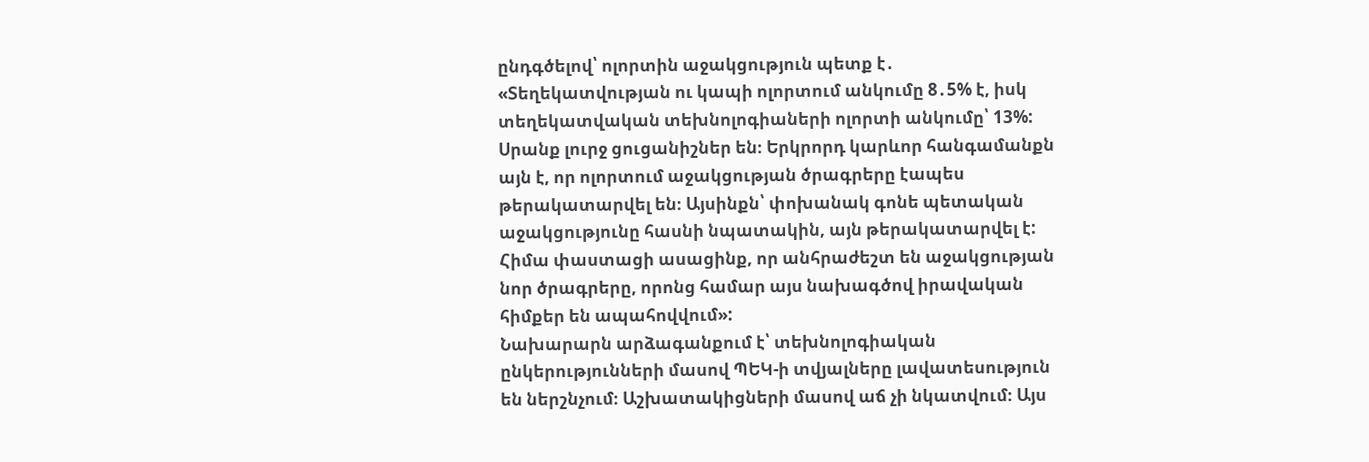ընդգծելով՝ ոլորտին աջակցություն պետք է․
«Տեղեկատվության ու կապի ոլորտում անկումը 8․5% է, իսկ տեղեկատվական տեխնոլոգիաների ոլորտի անկումը՝ 13%: Սրանք լուրջ ցուցանիշներ են։ Երկրորդ կարևոր հանգամանքն այն է, որ ոլորտում աջակցության ծրագրերը էապես թերակատարվել են։ Այսինքն՝ փոխանակ գոնե պետական աջակցությունը հասնի նպատակին, այն թերակատարվել է: Հիմա փաստացի ասացինք, որ անհրաժեշտ են աջակցության նոր ծրագրերը, որոնց համար այս նախագծով իրավական հիմքեր են ապահովվում»:
Նախարարն արձագանքում է՝ տեխնոլոգիական ընկերությունների մասով ՊԵԿ-ի տվյալները լավատեսություն են ներշնչում։ Աշխատակիցների մասով աճ չի նկատվում։ Այս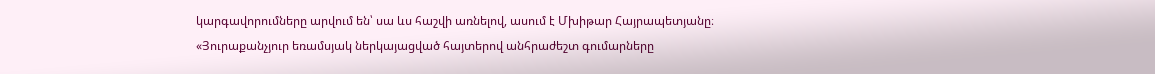կարգավորումները արվում են՝ սա ևս հաշվի առնելով, ասում է Մխիթար Հայրապետյանը։
«Յուրաքանչյուր եռամսյակ ներկայացված հայտերով անհրաժեշտ գումարները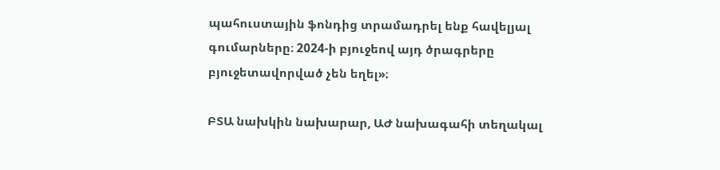պահուստային ֆոնդից տրամադրել ենք հավելյալ գումարները։ 2024-ի բյուջեով այդ ծրագրերը բյուջետավորված չեն եղել»։

ԲՏԱ նախկին նախարար, ԱԺ նախագահի տեղակալ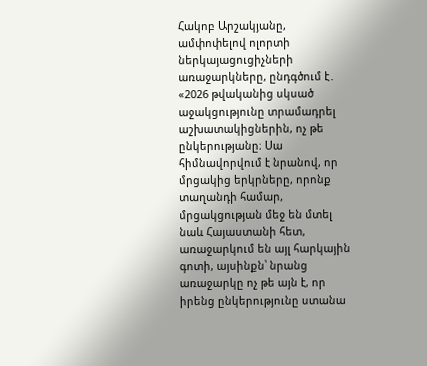Հակոբ Արշակյանը, ամփոփելով ոլորտի ներկայացուցիչների առաջարկները, ընդգծում է․
«2026 թվականից սկսած աջակցությունը տրամադրել աշխատակիցներին, ոչ թե ընկերությանը։ Սա հիմնավորվում է նրանով, որ մրցակից երկրները, որոնք տաղանդի համար, մրցակցության մեջ են մտել նաև Հայաստանի հետ, առաջարկում են այլ հարկային գոտի, այսինքն՝ նրանց առաջարկը ոչ թե այն է, որ իրենց ընկերությունը ստանա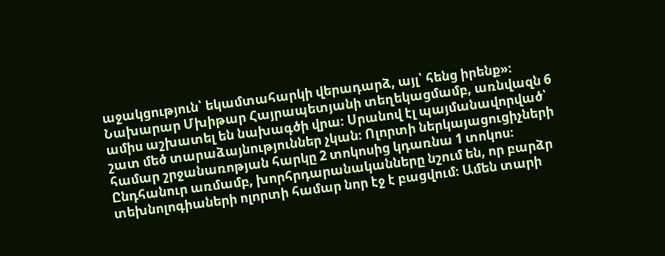աջակցություն՝ եկամտահարկի վերադարձ, այլ՝ հենց իրենք»։
Նախարար Մխիթար Հայրապետյանի տեղեկացմամբ, առնվազն 6 ամիս աշխատել են նախագծի վրա։ Սրանով էլ պայմանավորված՝ շատ մեծ տարաձայնություններ չկան։ Ոլորտի ներկայացուցիչների համար շրջանառոթյան հարկը 2 տոկոսից կդառնա 1 տոկոս։ Ընդհանուր առմամբ, խորհրդարանականները նշում են, որ բարձր տեխնոլոգիաների ոլորտի համար նոր էջ է բացվում։ Ամեն տարի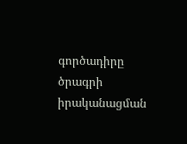գործադիրը ծրագրի իրականացման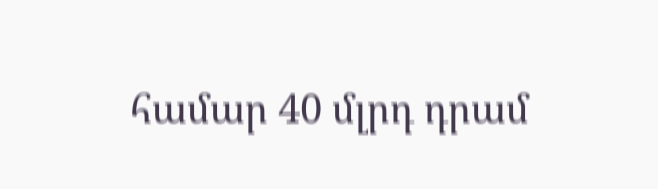համար 40 մլրդ դրամ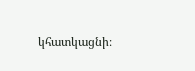կհատկացնի։